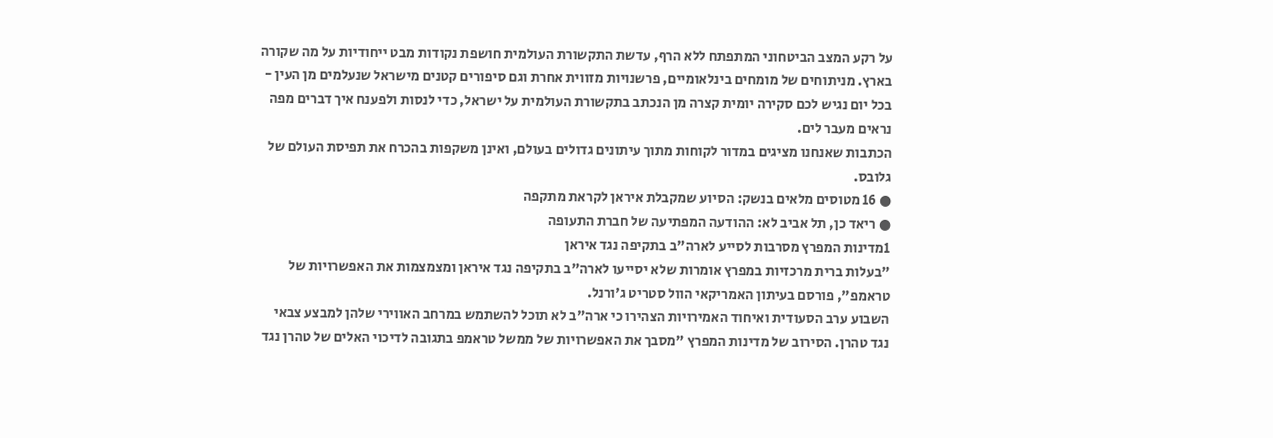על רקע המצב הביטחוני המתפתח ללא הרף, עדשת התקשורת העולמית חושפת נקודות מבט ייחודיות על מה שקורה בארץ. מניתוחים של מומחים בינלאומיים, פרשנויות מזווית אחרת וגם סיפורים קטנים מישראל שנעלמים מן העין - בכל יום נגיש לכם סקירה יומית קצרה מן הנכתב בתקשורת העולמית על ישראל, כדי לנסות ולפענח איך דברים מפה נראים מעבר לים.
הכתבות שאנחנו מציגים במדור לקוחות מתוך עיתונים גדולים בעולם, ואינן משקפות בהכרח את תפיסת העולם של גלובס.
● 16 מטוסים מלאים בנשק: הסיוע שמקבלת איראן לקראת מתקפה
● ריאד כן, תל אביב לא: ההודעה המפתיעה של חברת התעופה
1מדינות המפרץ מסרבות לסייע לארה"ב בתקיפה נגד איראן
"בעלות ברית מרכזיות במפרץ אומרות שלא יסייעו לארה"ב בתקיפה נגד איראן ומצמצמות את האפשרויות של טראמפ", פורסם בעיתון האמריקאי הוול סטריט ג'ורנל.
השבוע ערב הסעודית ואיחוד האמירויות הצהירו כי ארה"ב לא תוכל להשתמש במרחב האווירי שלהן למבצע צבאי נגד טהרן. הסירוב של מדינות המפרץ "מסבך את האפשרויות של ממשל טראמפ בתגובה לדיכוי האלים של טהרן נגד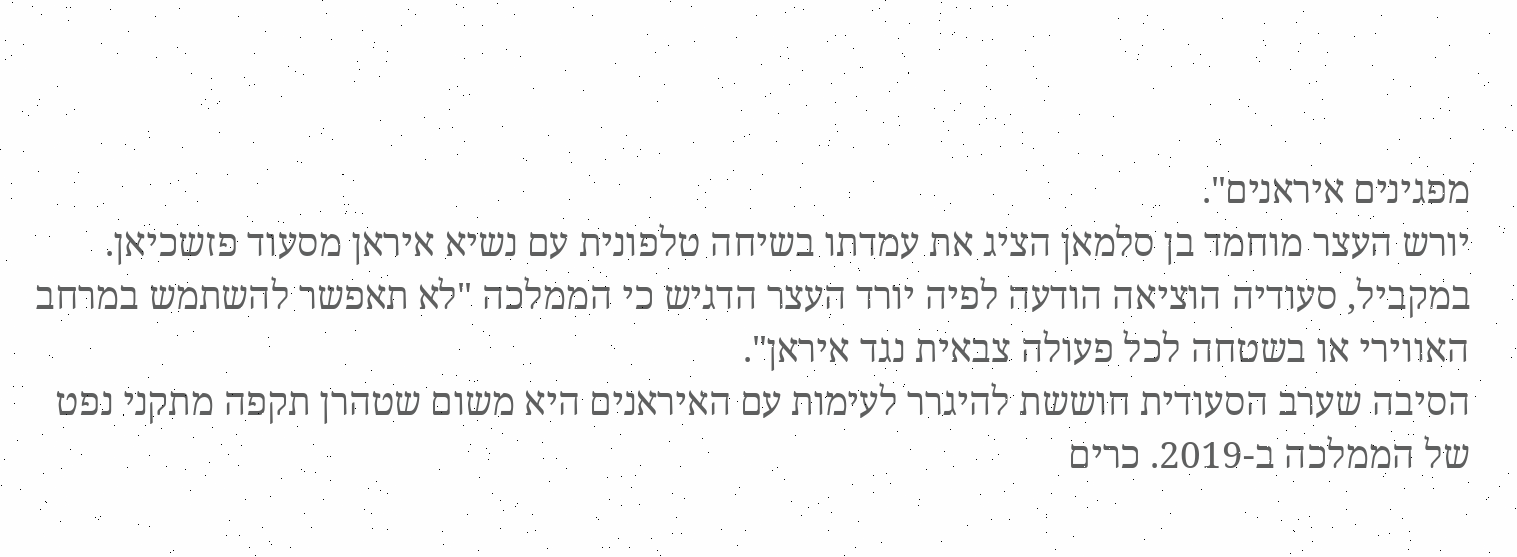מפגינים איראנים".
יורש העצר מוחמד בן סלמאן הציג את עמדתו בשיחה טלפונית עם נשיא איראן מסעוד פזשכיאן. במקביל, סעודיה הוציאה הודעה לפיה יורד העצר הדגיש כי הממלכה "לא תאפשר להשתמש במרחב האווירי או בשטחה לכל פעולה צבאית נגד איראן".
הסיבה שערב הסעודית חוששת להיגרר לעימות עם האיראנים היא משום שטהרן תקפה מתקני נפט של הממלכה ב-2019. כרים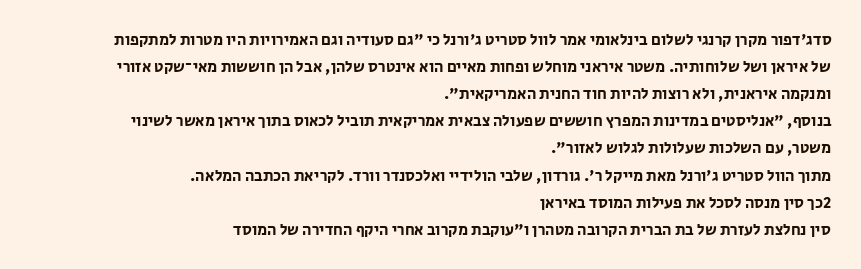סדג'דפור מקרן קרנגי לשלום בינלאומי אמר לוול סטריט ג'ורנל כי "גם סעודיה וגם האמירויות היו מטרות למתקפות של איראן ושל שלוחותיה. משטר איראני מוחלש ופחות מאיים הוא אינטרס שלהן, אבל הן חוששות מאי־שקט אזורי ומנקמה איראנית, ולא רוצות להיות חוד החנית האמריקאית".
בנוסף, "אנליסטים במדינות המפרץ חוששים שפעולה צבאית אמריקאית תוביל לכאוס בתוך איראן מאשר לשינוי משטר, עם השלכות שעלולות לגלוש לאזור".
מתוך הוול סטריט ג'ורנל מאת מייקל ר'. גורדון, שלבי הולידיי ואלכסנדר וורד. לקריאת הכתבה המלאה.
2כך סין מנסה לסכל את פעילות המוסד באיראן
סין נחלצת לעזרת של בת הברית הקרובה מטהרן ו"עוקבת מקרוב אחרי היקף החדירה של המוסד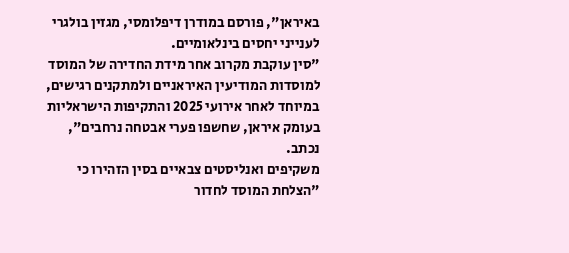באיראן", פורסם במודרן דיפלומסי, מגזין בולגרי לענייני יחסים בינלאומיים.
"סין עוקבת מקרוב אחר מידת החדירה של המוסד למוסדות המודיעין האיראניים ולמתקנים רגישים, במיוחד לאחר אירועי 2025 והתקיפות הישראליות בעומק איראן, שחשפו פערי אבטחה נרחבים", נכתב.
משקיפים ואנליסטים צבאיים בסין הזהירו כי "הצלחת המוסד לחדור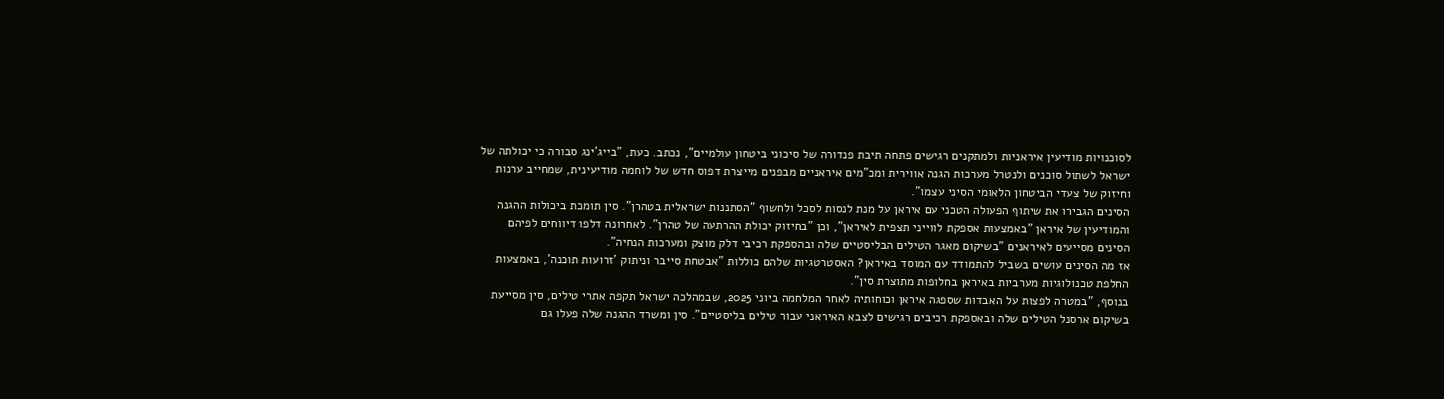לסוכנויות מודיעין איראניות ולמתקנים רגישים פתחה תיבת פנדורה של סיכוני ביטחון עולמיים", נכתב. כעת, "בייג'ינג סבורה כי יכולתה של ישראל לשתול סוכנים ולנטרל מערכות הגנה אווירית ומכ"מים איראניים מבפנים מייצרת דפוס חדש של לוחמה מודיעינית, שמחייב ערנות וחיזוק של צעדי הביטחון הלאומי הסיני עצמו".
הסינים הגבירו את שיתוף הפעולה הטכני עם איראן על מנת לנסות לסכל ולחשוף "הסתננות ישראלית בטהרן". סין תומכת ביכולות ההגנה והמודיעין של איראן "באמצעות אספקת לווייני תצפית לאיראן", וכן "בחיזוק יכולת ההרתעה של טהרן". לאחרונה דלפו דיווחים לפיהם הסינים מסייעים לאיראנים "בשיקום מאגר הטילים הבליסטיים שלה ובהספקת רכיבי דלק מוצק ומערכות הנחיה".
אז מה הסינים עושים בשביל להתמודד עם המוסד באיראן? האסטרטגיות שלהם כוללות "אבטחת סייבר וניתוק 'זרועות תוכנה', באמצעות החלפת טכנולוגיות מערביות באיראן בחלופות מתוצרת סין".
בנוסף, "במטרה לפצות על האבדות שספגה איראן וכוחותיה לאחר המלחמה ביוני 2025, שבמהלכה ישראל תקפה אתרי טילים, סין מסייעת בשיקום ארסנל הטילים שלה ובאספקת רכיבים רגישים לצבא האיראני עבור טילים בליסטיים". סין ומשרד ההגנה שלה פעלו גם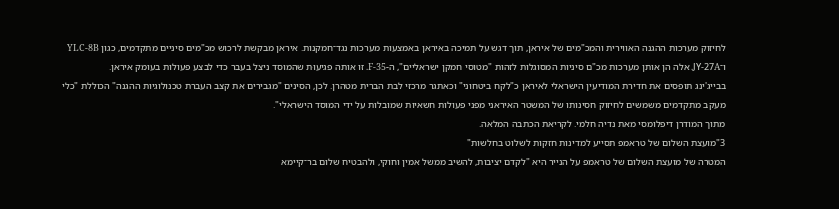לחיזוק מערכות ההגנה האווירית והמכ"מים של איראן, תוך דגש על תמיכה באיראן באמצעות מערכות נגד־חמקנות. איראן מבקשת לרכוש מכ"מים סיניים מתקדמים, כגון YLC-8B ו־JY-27A. אלה הן אותן מערכות מכ"ם סיניות המסוגלות לזהות "מטוסי חמקן ישראליים", ה-F-35. זו אותה פגיעוּת שהמוסד ניצל בעבר כדי לבצע פעולות בעומק איראן.
בבייג'ינג תופסים את חדירת המודיעין הישראלי לאיראן כ"לקח ביטחוני" וכאתגר מרכזי לבת הברית מטהרן. לכן, הסינים "מגבירים את קצב העברת טכנולוגיות ההגנה" הכוללת "כלי מעקב מתקדמים משמשים לחיזוק חסינותו של המשטר האיראני מפני פעולות חשאיות שמובלות על ידי המוסד הישראלי".
מתוך המודרן דיפלומסי מאת נדיה חלמי. לקריאת הכתבה המלאה.
3"מועצת השלום של טראמפ תסייע למדינות חזקות לשלוט בחלשות"
המטרה של מועצת השלום של טראמפ על הנייר היא "לקדם יציבות, להשיב ממשל אמין וחוקי, ולהבטיח שלום בר־קיימא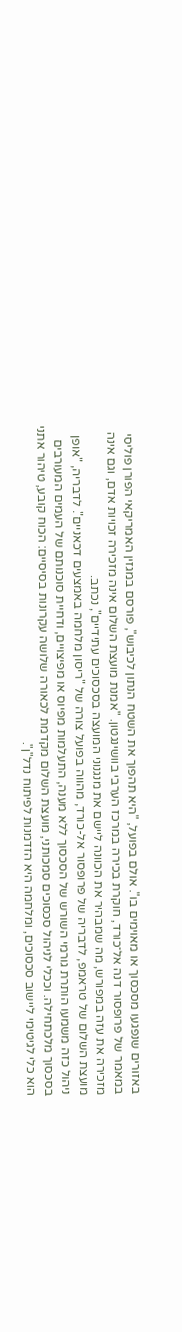באזורים שנפגעו מסכסוך או מאוימים בו". אולם בפועל, "היא תהפוך את השטח הנתון לכיבוש", פורסם במגזין האמריקאי הפורן פוליסי במאמר של פרופסור דנה אל־כורד, חוקרת בכירה במרכז הערבי בוושינגטון. "אמנת מועצת השלום אינה מזכירה זכויות אדם, וגם אינה מזכירה את עזה במפורש, מה שמבהיר את הכוונה ליישם את מנגנוני המועצה בסכסוכים עתידיים", נכתב.
מועצת השלום של טראמפ, לדבריה של פרופסור אל-כורד, מהווה בפועל צורה של "ריסון מלחמה באמצעים דכאניים". לדבריה, "אופן ניהול כזה משמעו הותרת גורמי השורש של הסכסוך ללא מענה, התעלמות מפיוס או מפיצויים, ודחיית סוכנותם של העמים המעורבים בסכסוך מלכתחילה. וככלי לניהול סכסוכים סמכותני, מועצת השלום מקדמת לכאורה שלושה עקרונות בסיסיים: הכוח קובע, טיהור אתני הוא כלי לגיטימי ליישוב סכסוכים, ומלחמה היא הזדמנות לפיתוח נדל"ן".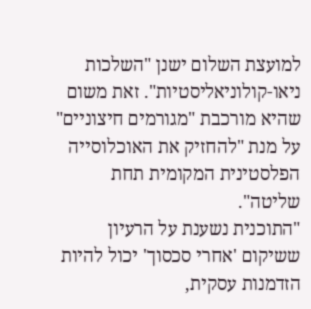למועצת השלום ישנן "השלכות ניאו-קולוניאליסטיות". זאת משום שהיא מורכבת "מגורמים חיצוניים" על מנת "להחזיק את האוכלוסייה הפלסטינית המקומית תחת שליטה".
"התוכנית נשענת על הרעיון ששיקום 'אחרי סכסוך' יכול להיות הזדמנות עסקית,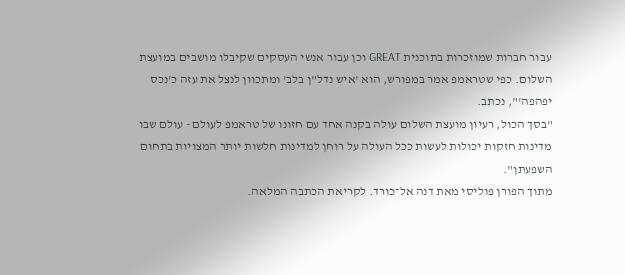עבור חברות שמוזכרות בתוכנית GREAT וכן עבור אנשי העסקים שקיבלו מושבים במועצת השלום. כפי שטראמפ אמר במפורש, הוא 'איש נדל"ן בלב' ומתכוון לנצל את עזה כ'נכס יפהפה'", נכתב.
"בסך הכול, רעיון מועצת השלום עולה בקנה אחד עם חזונו של טראמפ לעולם - עולם שבו מדינות חזקות יכולות לעשות ככל העולה על רוחן למדינות חלשות יותר המצויות בתחום השפעתן".
מתוך הפורן פוליסי מאת דנה אל־כורד. לקריאת הכתבה המלאה.